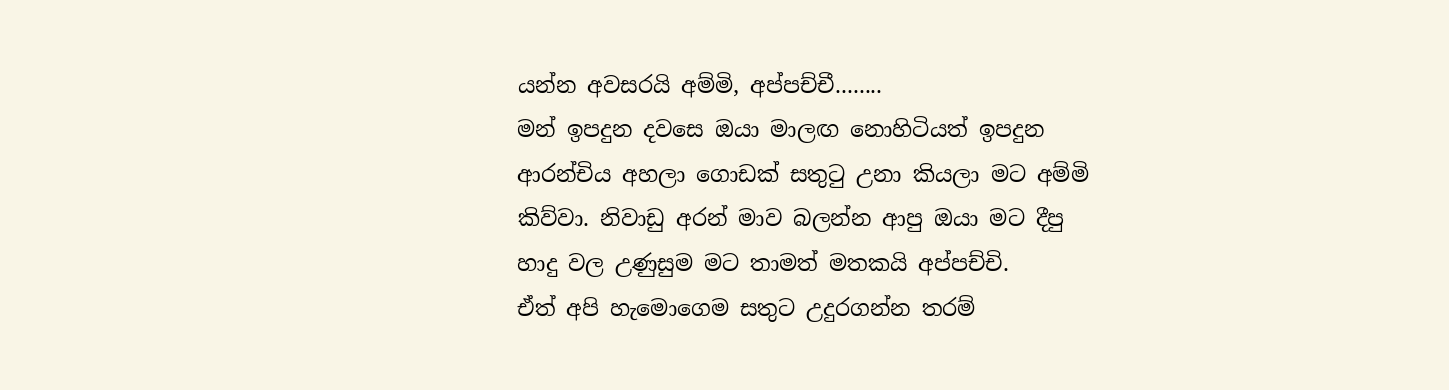යන්න අවසරයි අම්මි, අප්පච්චී........
මන් ඉපදුන දවසෙ ඔයා මාලඟ නොහිටියත් ඉපදුන ආරන්චිය අහලා ගොඩක් සතුටු උනා කියලා මට අම්මි කිව්වා. නිවාඩු අරන් මාව බලන්න ආපු ඔයා මට දීපු හාදු වල උණුසුම මට තාමත් මතකයි අප්පච්චි.
ඒත් අපි හැමොගෙම සතුට උදුරගන්න තරම්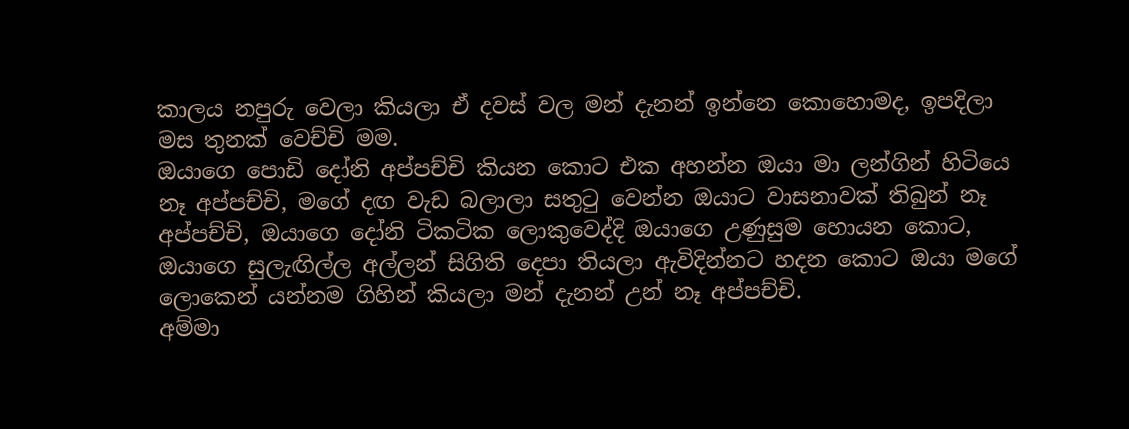කාලය නපුරු වෙලා කියලා ඒ දවස් වල මන් දැනන් ඉන්නෙ කොහොමද, ඉපදිලා මස තුනක් වෙච්චි මම.
ඔයාගෙ පොඩි දෝනි අප්පච්චි කියන කොට එක අහන්න ඔයා මා ලන්ගින් හිටියෙ නෑ අප්පච්චි, මගේ දඟ වැඩ බලාලා සතුටු වෙන්න ඔයාට වාසනාවක් තිබුන් නෑ අප්පච්චි, ඔයාගෙ දෝනි ටිකටික ලොකුවෙද්දි ඔයාගෙ උණුසුම හොයන කොට, ඔයාගෙ සුලැඟිල්ල අල්ලන් සිගිති දෙපා තියලා ඇවිදින්නට හදන කොට ඔයා මගේ ලොකෙන් යන්නම ගිහින් කියලා මන් දැනන් උන් නෑ අප්පච්චි.
අම්මා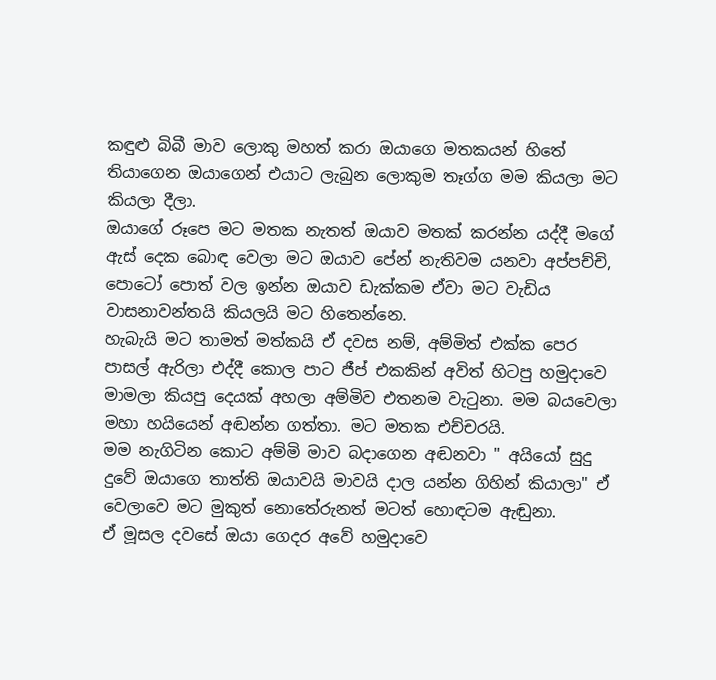කඳුළු බිබී මාව ලොකු මහත් කරා ඔයාගෙ මතකයන් හිතේ තියාගෙන ඔයාගෙන් එයාට ලැබුන ලොකුම තෑග්ග මම කියලා මට කියලා දීලා.
ඔයාගේ රූපෙ මට මතක නැතත් ඔයාව මතක් කරන්න යද්දී මගේ ඇස් දෙක බොඳ වෙලා මට ඔයාව පේන් නැතිවම යනවා අප්පච්චි, පොටෝ පොත් වල ඉන්න ඔයාව ඩැක්කම ඒවා මට වැඩිය වාසනාවන්තයි කියලයි මට හිතෙන්නෙ.
හැබැයි මට තාමත් මත්කයි ඒ දවස නම්, අම්මිත් එක්ක පෙර පාසල් ඇරිලා එද්දී කොල පාට ජීප් එකකින් අවිත් හිටපු හමුදාවෙ මාමලා කියපු දෙයක් අහලා අම්මිව එතනම වැටුනා. මම බයවෙලා මහා හයියෙන් අඬන්න ගත්තා. මට මතක එච්චරයි.
මම නැගිටින කොට අම්මි මාව බදාගෙන අඬනවා " අයියෝ සුදු දුවේ ඔයාගෙ තාත්ති ඔයාවයි මාවයි දාල යන්න ගිහින් කියාලා" ඒ වෙලාවෙ මට මුකුත් නොතේරුනත් මටත් හොඳටම ඇඬුනා.
ඒ මූසල දවසේ ඔයා ගෙදර අවේ හමුදාවෙ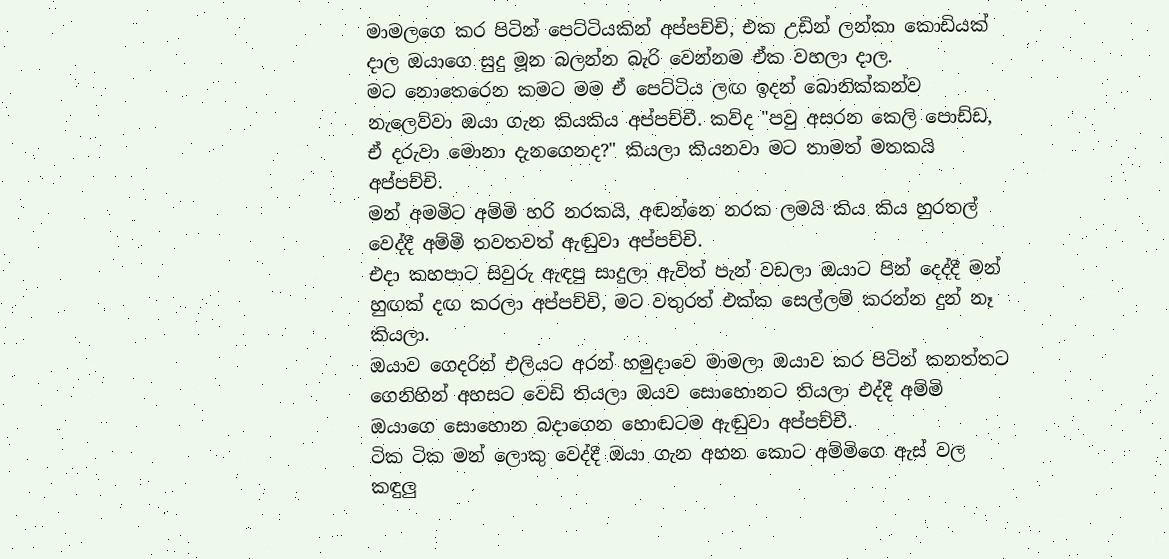මාමලගෙ කර පිටින් පෙට්ටියකින් අප්පච්චි, එක උඩින් ලන්කා කොඩියක් දාල ඔයාගෙ සුදු මූන බලන්න බැරි වෙන්නම ඒක වහලා දාල.
මට නොතෙරෙන කමට මම ඒ පෙට්ටිය ලඟ ඉදන් බොනික්කන්ව නැලෙව්වා ඔයා ගැන කියකිය අප්පච්චී. කව්ද "පවු අසරන කෙලි පොඩ්ඩ, ඒ දරුවා මොනා දැනගෙනද?" කියලා කියනවා මට තාමත් මතකයි අප්පච්චි.
මන් අමමිට අම්මි හරි නරකයි, අඬන්නෙ නරක ලමයි කිය කිය හුරතල් වෙද්දී අම්මි තවතවත් ඇඬුවා අප්පච්චි.
එදා කහපාට සිවුරු ඇඳපු සාදුලා ඇවිත් පැන් වඩලා ඔයාට පින් දෙද්දී මන් හුඟක් දඟ කරලා අප්පච්චි, මට වතුරත් එක්ක සෙල්ලම් කරන්න දුන් නෑ කියලා.
ඔයාව ගෙදරින් එලියට අරන් හමුදාවෙ මාමලා ඔයාව කර පිටින් කනත්තට ගෙනිහින් අහසට වෙඩි තියලා ඔයව සොහොනට තියලා එද්දී අම්මි ඔයාගෙ සොහොන බදාගෙන හොඬටම ඇඬුවා අප්පච්චී.
ටික ටික මන් ලොකු වෙද්දී ඔයා ගැන අහන කොට අම්මිගෙ ඇස් වල කඳුලු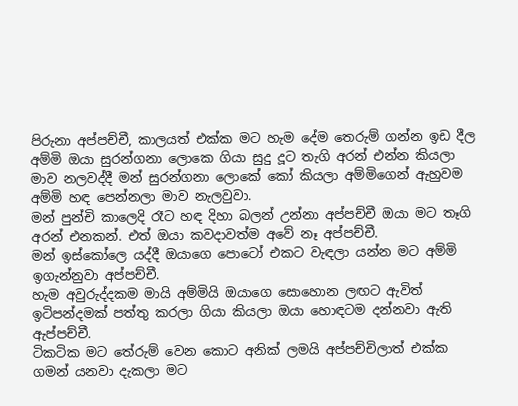පිරුනා අප්පච්චී, කාලයත් එක්ක මට හැම දේම තෙරුම් ගන්න ඉඩ දීල අම්මි ඔයා සුරන්ගනා ලොකෙ ගියා සුදු දූට තැගි අරන් එන්න කියලා මාව නලවද්දී මන් සුරන්ගනා ලොකේ කෝ කියලා අම්මිගෙන් ඇහුවම අම්මි හඳ පෙන්නලා මාව නැලවුවා.
මන් පුන්චි කාලෙදි රෑට හඳ දිහා බලන් උන්නා අප්පච්චී ඔයා මට තෑගි අරන් එනකන්. එත් ඔයා කවදාවත්ම අවේ නෑ අප්පච්චී.
මන් ඉස්කෝලෙ යද්දී ඔයාගෙ පොටෝ එකට වැඳලා යන්න මට අම්මි ඉගැන්නුවා අප්පච්චී.
හැම අවුරුද්දකම මායි අම්මියි ඔයාගෙ සොහොන ලඟට ඇවිත් ඉටිපන්දමක් පත්තු කරලා ගියා කියලා ඔයා හොඳටම දන්නවා ඇති ඇප්පච්චී.
ටිකටික මට තේරුම් වෙන කොට අනික් ලමයි අප්පච්චිලාත් එක්ක ගමන් යනවා දැකලා මට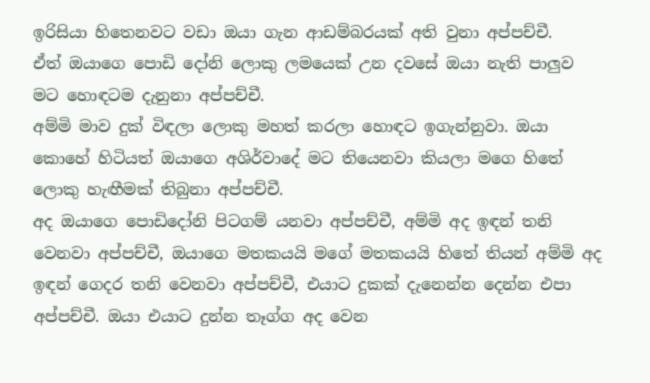ඉරිසියා හිතෙනවට වඩා ඔයා ගැන ආඩම්බරයක් අති වුනා අප්පච්චී.
ඒත් ඔයාගෙ පොඩි දෝනි ලොකු ලමයෙක් උන දවසේ ඔයා නැති පාලුව මට හොඳටම දැනුනා අප්පච්චී.
අම්මි මාව දුක් විඳලා ලොකු මහත් කරලා හොඳට ඉගැන්නුවා. ඔයා කොහේ හිටියත් ඔයාගෙ අශිර්වාදේ මට තියෙනවා කියලා මගෙ හිතේ ලොකු හැඟීමක් තිබුනා අප්පච්චී.
අද ඔයාගෙ පොඩිදෝනි පිටගම් යනවා අප්පච්චී, අම්මි අද ඉඳන් තනි වෙනවා අප්පච්චී, ඔයාගෙ මතකයයි මගේ මතකයයි හිතේ තියන් අම්මි අද ඉඳන් ගෙදර තනි වෙනවා අප්පච්චී, එයාට දුකක් දැනෙන්න දෙන්න එපා අප්පච්චී. ඔයා එයාට දුන්න තෑග්ග අද වෙන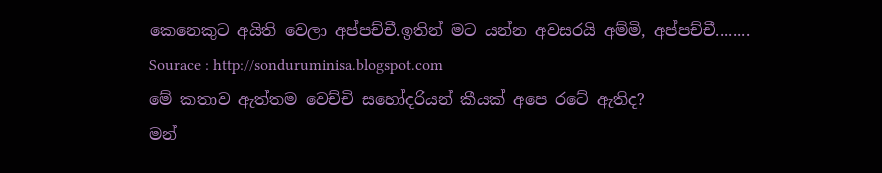කෙනෙකුට අයිති වෙලා අප්පච්චී.ඉතින් මට යන්න අවසරයි අම්මි, අප්පච්චී........
Sourace : http://sonduruminisa.blogspot.com
මේ කතාව ඇත්තම වෙච්චි සහෝදරියන් කීයක් අපෙ රටේ ඇතිද?
මන්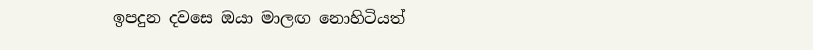ඉපදුන දවසෙ ඔයා මාලඟ නොහිටියත්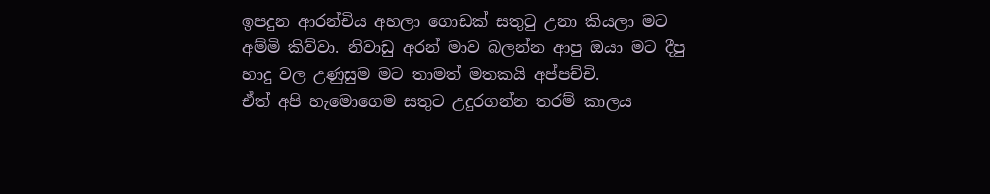ඉපදුන ආරන්චිය අහලා ගොඩක් සතුටු උනා කියලා මට අම්මි කිව්වා. නිවාඩු අරන් මාව බලන්න ආපු ඔයා මට දීපු හාදු වල උණුසුම මට තාමත් මතකයි අප්පච්චි.
ඒත් අපි හැමොගෙම සතුට උදුරගන්න තරම් කාලය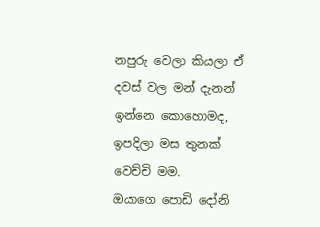නපුරු වෙලා කියලා ඒ දවස් වල මන් දැනන් ඉන්නෙ කොහොමද, ඉපදිලා මස තුනක් වෙච්චි මම.
ඔයාගෙ පොඩි දෝනි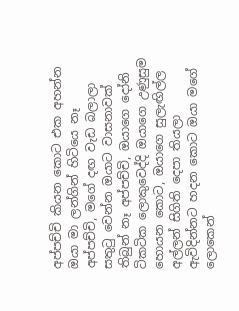අප්පච්චි කියන කොට එක අහන්න ඔයා මා ලන්ගින් හිටියෙ නෑ අප්පච්චි, මගේ දඟ වැඩ බලාලා සතුටු වෙන්න ඔයාට වාසනාවක් තිබුන් නෑ අප්පච්චි, ඔයාගෙ දෝනි ටිකටික ලොකුවෙද්දි ඔයාගෙ උණුසුම හොයන කොට, ඔයාගෙ සුලැඟිල්ල අල්ලන් සිගිති දෙපා තියලා ඇවිදින්නට හදන කොට ඔයා මගේ ලොකෙන්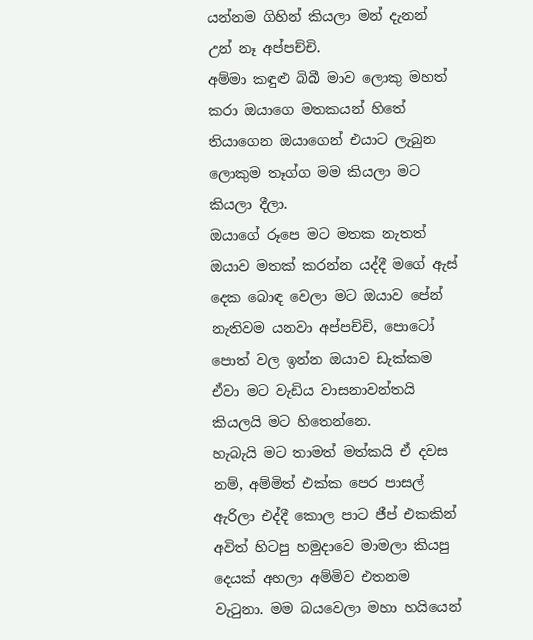යන්නම ගිහින් කියලා මන් දැනන් උන් නෑ අප්පච්චි.
අම්මා කඳුළු බිබී මාව ලොකු මහත් කරා ඔයාගෙ මතකයන් හිතේ තියාගෙන ඔයාගෙන් එයාට ලැබුන ලොකුම තෑග්ග මම කියලා මට කියලා දීලා.
ඔයාගේ රූපෙ මට මතක නැතත් ඔයාව මතක් කරන්න යද්දී මගේ ඇස් දෙක බොඳ වෙලා මට ඔයාව පේන් නැතිවම යනවා අප්පච්චි, පොටෝ පොත් වල ඉන්න ඔයාව ඩැක්කම ඒවා මට වැඩිය වාසනාවන්තයි කියලයි මට හිතෙන්නෙ.
හැබැයි මට තාමත් මත්කයි ඒ දවස නම්, අම්මිත් එක්ක පෙර පාසල් ඇරිලා එද්දී කොල පාට ජීප් එකකින් අවිත් හිටපු හමුදාවෙ මාමලා කියපු දෙයක් අහලා අම්මිව එතනම වැටුනා. මම බයවෙලා මහා හයියෙන්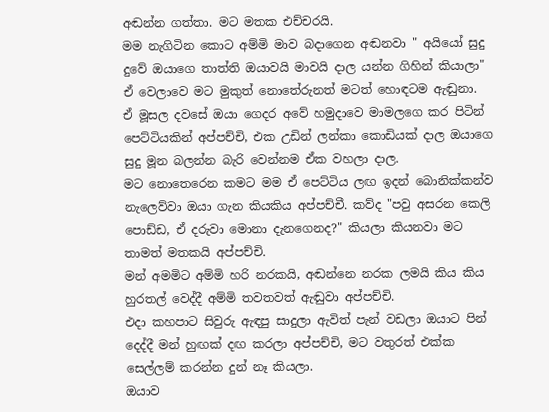අඬන්න ගත්තා. මට මතක එච්චරයි.
මම නැගිටින කොට අම්මි මාව බදාගෙන අඬනවා " අයියෝ සුදු දුවේ ඔයාගෙ තාත්ති ඔයාවයි මාවයි දාල යන්න ගිහින් කියාලා" ඒ වෙලාවෙ මට මුකුත් නොතේරුනත් මටත් හොඳටම ඇඬුනා.
ඒ මූසල දවසේ ඔයා ගෙදර අවේ හමුදාවෙ මාමලගෙ කර පිටින් පෙට්ටියකින් අප්පච්චි, එක උඩින් ලන්කා කොඩියක් දාල ඔයාගෙ සුදු මූන බලන්න බැරි වෙන්නම ඒක වහලා දාල.
මට නොතෙරෙන කමට මම ඒ පෙට්ටිය ලඟ ඉදන් බොනික්කන්ව නැලෙව්වා ඔයා ගැන කියකිය අප්පච්චී. කව්ද "පවු අසරන කෙලි පොඩ්ඩ, ඒ දරුවා මොනා දැනගෙනද?" කියලා කියනවා මට තාමත් මතකයි අප්පච්චි.
මන් අමමිට අම්මි හරි නරකයි, අඬන්නෙ නරක ලමයි කිය කිය හුරතල් වෙද්දී අම්මි තවතවත් ඇඬුවා අප්පච්චි.
එදා කහපාට සිවුරු ඇඳපු සාදුලා ඇවිත් පැන් වඩලා ඔයාට පින් දෙද්දී මන් හුඟක් දඟ කරලා අප්පච්චි, මට වතුරත් එක්ක සෙල්ලම් කරන්න දුන් නෑ කියලා.
ඔයාව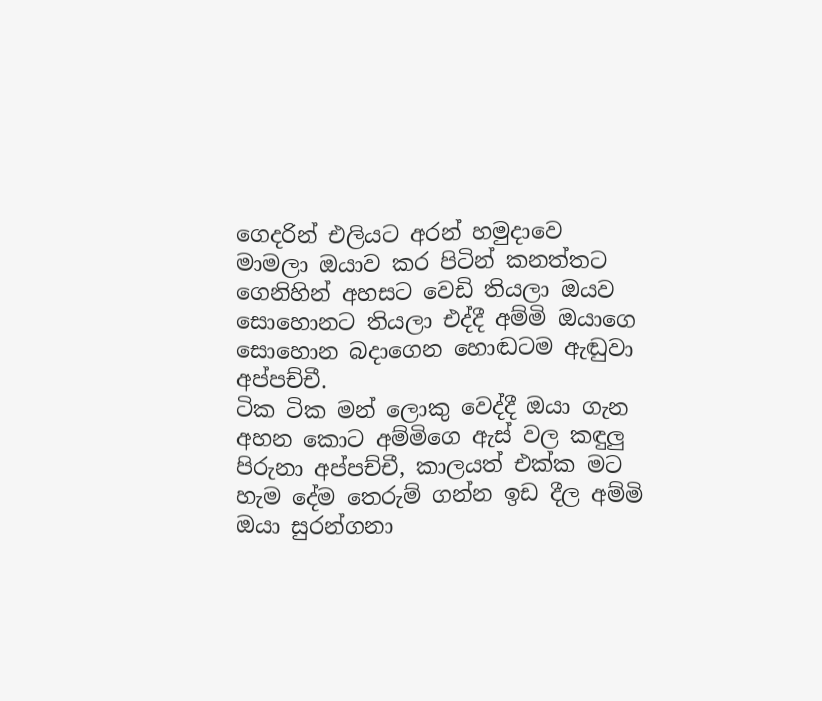ගෙදරින් එලියට අරන් හමුදාවෙ මාමලා ඔයාව කර පිටින් කනත්තට ගෙනිහින් අහසට වෙඩි තියලා ඔයව සොහොනට තියලා එද්දී අම්මි ඔයාගෙ සොහොන බදාගෙන හොඬටම ඇඬුවා අප්පච්චී.
ටික ටික මන් ලොකු වෙද්දී ඔයා ගැන අහන කොට අම්මිගෙ ඇස් වල කඳුලු පිරුනා අප්පච්චී, කාලයත් එක්ක මට හැම දේම තෙරුම් ගන්න ඉඩ දීල අම්මි ඔයා සුරන්ගනා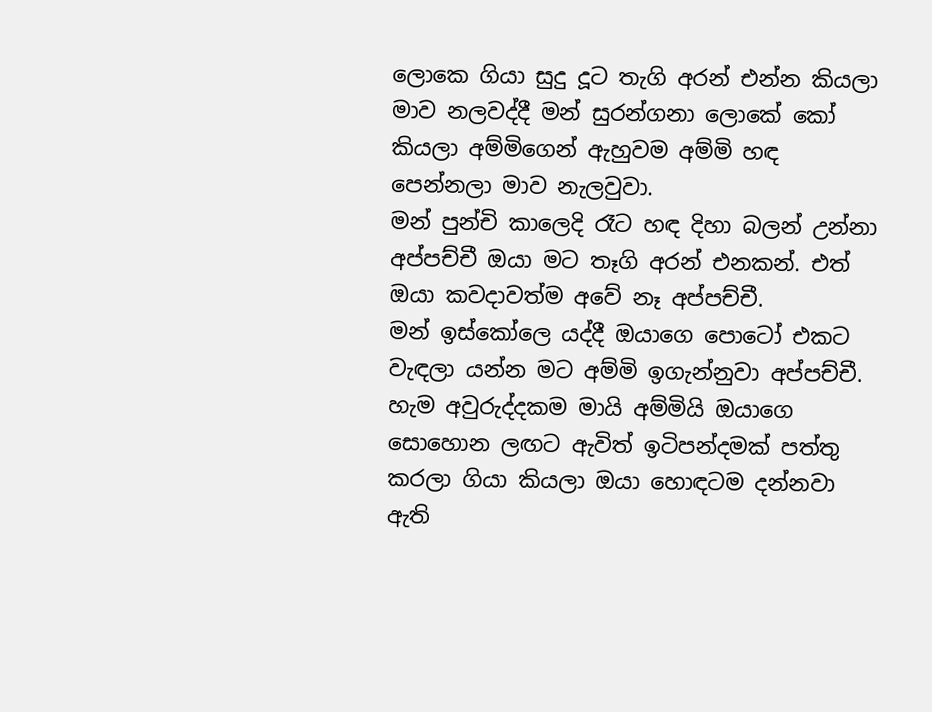ලොකෙ ගියා සුදු දූට තැගි අරන් එන්න කියලා මාව නලවද්දී මන් සුරන්ගනා ලොකේ කෝ කියලා අම්මිගෙන් ඇහුවම අම්මි හඳ පෙන්නලා මාව නැලවුවා.
මන් පුන්චි කාලෙදි රෑට හඳ දිහා බලන් උන්නා අප්පච්චී ඔයා මට තෑගි අරන් එනකන්. එත් ඔයා කවදාවත්ම අවේ නෑ අප්පච්චී.
මන් ඉස්කෝලෙ යද්දී ඔයාගෙ පොටෝ එකට වැඳලා යන්න මට අම්මි ඉගැන්නුවා අප්පච්චී.
හැම අවුරුද්දකම මායි අම්මියි ඔයාගෙ සොහොන ලඟට ඇවිත් ඉටිපන්දමක් පත්තු කරලා ගියා කියලා ඔයා හොඳටම දන්නවා ඇති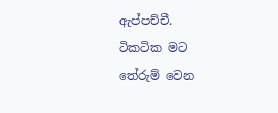ඇප්පච්චී.
ටිකටික මට තේරුම් වෙන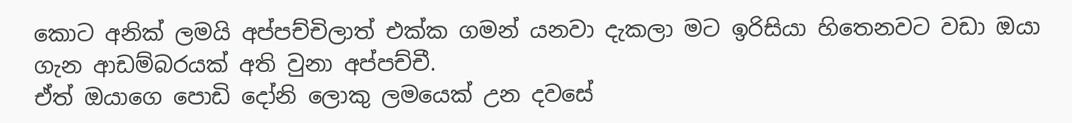කොට අනික් ලමයි අප්පච්චිලාත් එක්ක ගමන් යනවා දැකලා මට ඉරිසියා හිතෙනවට වඩා ඔයා ගැන ආඩම්බරයක් අති වුනා අප්පච්චී.
ඒත් ඔයාගෙ පොඩි දෝනි ලොකු ලමයෙක් උන දවසේ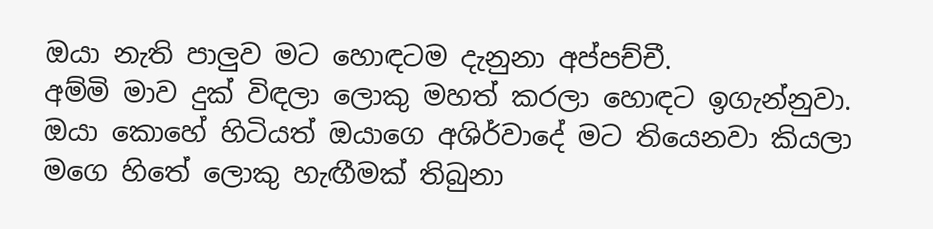ඔයා නැති පාලුව මට හොඳටම දැනුනා අප්පච්චී.
අම්මි මාව දුක් විඳලා ලොකු මහත් කරලා හොඳට ඉගැන්නුවා. ඔයා කොහේ හිටියත් ඔයාගෙ අශිර්වාදේ මට තියෙනවා කියලා මගෙ හිතේ ලොකු හැඟීමක් තිබුනා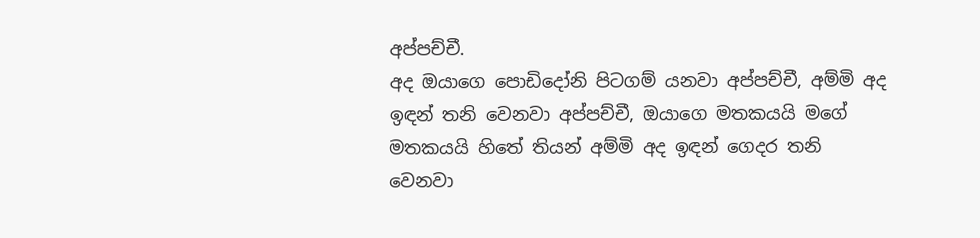අප්පච්චී.
අද ඔයාගෙ පොඩිදෝනි පිටගම් යනවා අප්පච්චී, අම්මි අද ඉඳන් තනි වෙනවා අප්පච්චී, ඔයාගෙ මතකයයි මගේ මතකයයි හිතේ තියන් අම්මි අද ඉඳන් ගෙදර තනි වෙනවා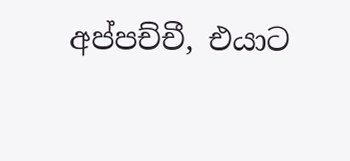අප්පච්චී, එයාට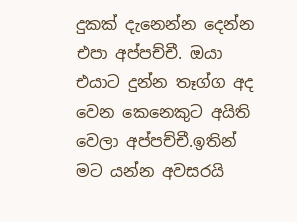දුකක් දැනෙන්න දෙන්න එපා අප්පච්චී. ඔයා එයාට දුන්න තෑග්ග අද වෙන කෙනෙකුට අයිති වෙලා අප්පච්චී.ඉතින් මට යන්න අවසරයි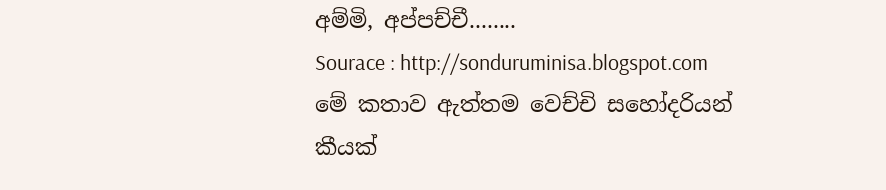අම්මි, අප්පච්චී........
Sourace : http://sonduruminisa.blogspot.com
මේ කතාව ඇත්තම වෙච්චි සහෝදරියන් කීයක්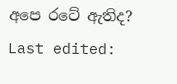අපෙ රටේ ඇතිද?
Last edited: